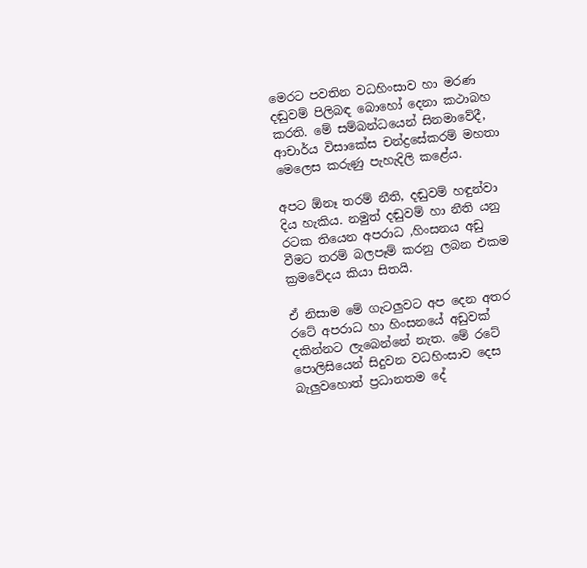මෙරට පවතින වධහිංසාව හා මරණ දඬුවම් පිලිබඳ බොහෝ දෙනා කථාබහ කරති. මේ සම්බන්ධයෙන් සිනමාවේදී, ආචාර්ය විසාකේස චන්ද්‍රසේකරම් මහතා මෙලෙස කරුණු පැහැදිලි කළේය.

අපට ඕනෑ තරම් නීති, දඬුවම් හඳුන්වා දිය හැකිය. නමුත් දඬුවම් හා නීති යනු රටක තියෙන අපරාධ ,හිංසනය අඩු වීමට තරම් බලපෑම් කරනු ලබන එකම ක්‍රමවේදය කියා සිතයි.

ඒ නිසාම මේ ගැටලුවට අප දෙන අතර රටේ අපරාධ හා හිංසනයේ අඩුවක් දකින්නට ලැබෙන්නේ නැත. මේ රටේ පොලිසියෙන් සිදුවන වධහිංසාව දෙස බැලුවහොත් ප්‍රධානතම දේ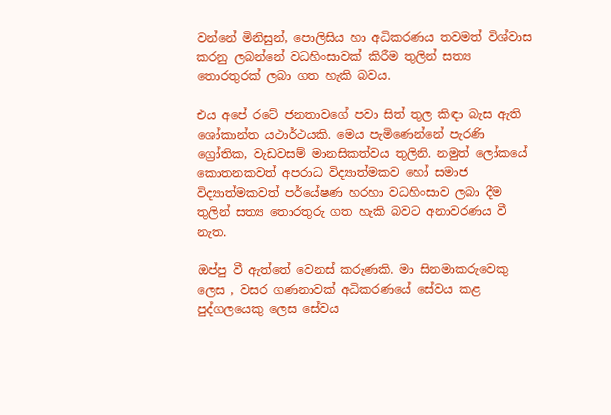වන්නේ මිනිසුන්, පොලිසිය හා අධිකරණය තවමත් විශ්වාස කරනු ලබන්නේ වධහිංසාවක් කිරීම තුලින් සත්‍ය තොරතුරක් ලබා ගත හැකි බවය.

එය අපේ රටේ ජනතාවගේ පවා සිත් තුල කිඳා බැස ඇති ශෝකාන්ත යථාර්ථයකි. මෙය පැමිණෙන්නේ පැරණි ග්‍රෝතික, වැඩවසම් මානසිකත්වය තුලිනි. නමුත් ලෝකයේ කොතනකවත් අපරාධ විද්‍යාත්මකව හෝ සමාජ විද්‍යාත්මකවත් පර්යේෂණ හරහා වධහිංසාව ලබා දීම තුලින් සත්‍ය තොරතුරු ගත හැකි බවට අනාවරණය වී නැත.

ඔප්පු වී ඇත්තේ වෙනස් කරුණකි. මා සිනමාකරුවෙකු ලෙස , වසර ගණනාවක් අධිකරණයේ සේවය කළ පුද්ගලයෙකු ලෙස සේවය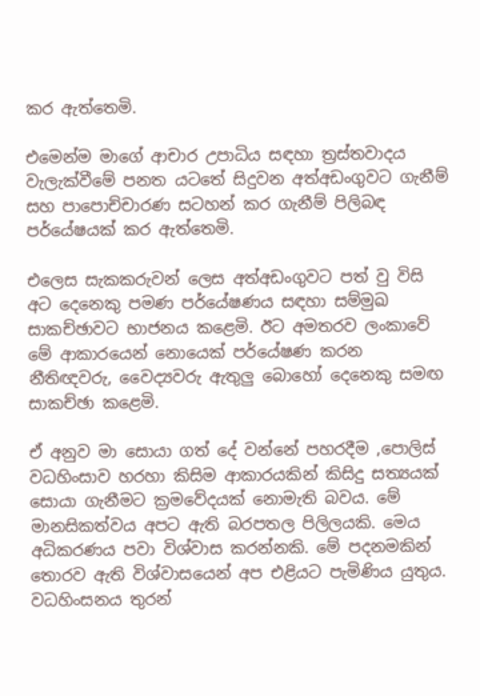කර ඇත්තෙමි.

එමෙන්ම මාගේ ආචාර උපාධිය සඳහා ත්‍රස්තවාදය වැලැක්වීමේ පනත යටතේ සිදුවන අත්අඩංගුවට ගැනීම් සහ පාපොච්චාරණ සටහන් කර ගැනීම් පිලිබඳ පර්යේෂයක් කර ඇත්තෙමි.

එලෙස සැකකරුවන් ලෙස අත්අඩංගුවට පත් වු විසි අට දෙනෙකු පමණ පර්යේෂණය සඳහා සම්මුඛ සාකච්ඡාවට භාජනය කළෙමි. ඊට අමතරව ලංකාවේ මේ ආකාරයෙන් නොයෙක් පර්යේෂණ කරන නීතිඥවරු, වෛද්‍යවරු ඇතුලු බොහෝ දෙනෙකු සමඟ සාකච්ඡා කළෙමි.

ඒ අනුව මා සොයා ගත් දේ වන්නේ පහරදීම ,පොලිස් වධහිංසාව හරහා කිසිම ආකාරයකින් කිසිදු සත්‍යයක් සොයා ගැනීමට ක්‍රමවේදයක් නොමැති බවය. මේ මානසිකත්වය අපට ඇති බරපතල පිලිලයකි. මෙය අධිකරණය පවා විශ්වාස කරන්නකි. මේ පදනමකින් තොරව ඇති විශ්වාසයෙන් අප එළියට පැමිණිය යුතුය. වධහිංසනය තුරන්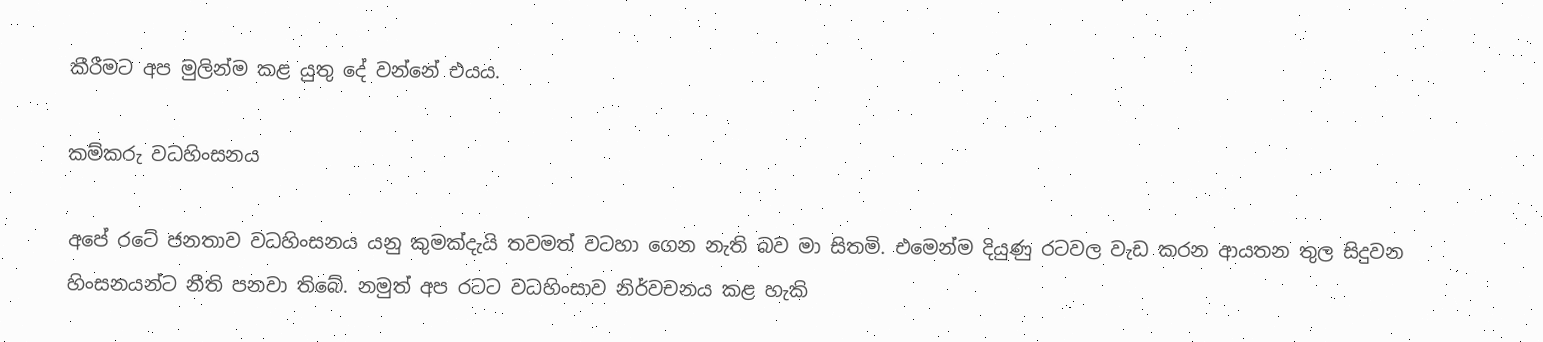කීරීමට අප මුලින්ම කළ යුතු දේ වන්නේ එයය.

කම්කරු වධහිංසනය

අපේ රටේ ජනතාව වධහිංසනය යනු කුමක්දැයි තවමත් වටහා ගෙන නැති බව මා සිතමි. එමෙන්ම දියුණු රටවල වැඩ කරන ආයතන තුල සිදුවන හිංසනයන්ට නීති පනවා තිබේ. නමුත් අප රටට වධහිංසාව නිර්වචනය කළ හැකි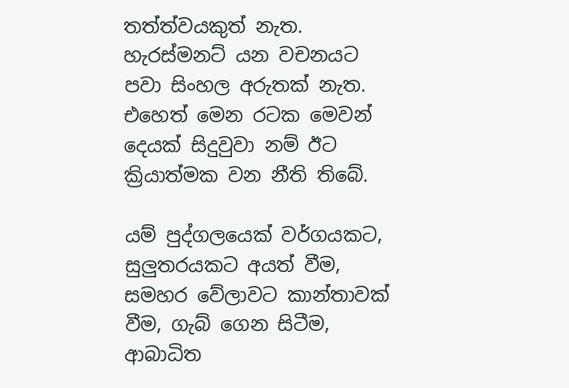තත්ත්වයකුත් නැත. හැරස්මනට් යන වචනයට පවා සිංහල අරුතක් නැත. එහෙත් මෙන රටක මෙවන් දෙයක් සිදුවුවා නම් ඊට ක්‍රියාත්මක වන නීති තිබේ.

යම් පුද්ගලයෙක් වර්ගයකට, සුලුතරයකට අයත් වීම, සමහර වේලාවට කාන්තාවක් වීම, ගැබ් ගෙන සිටීම, ආබාධිත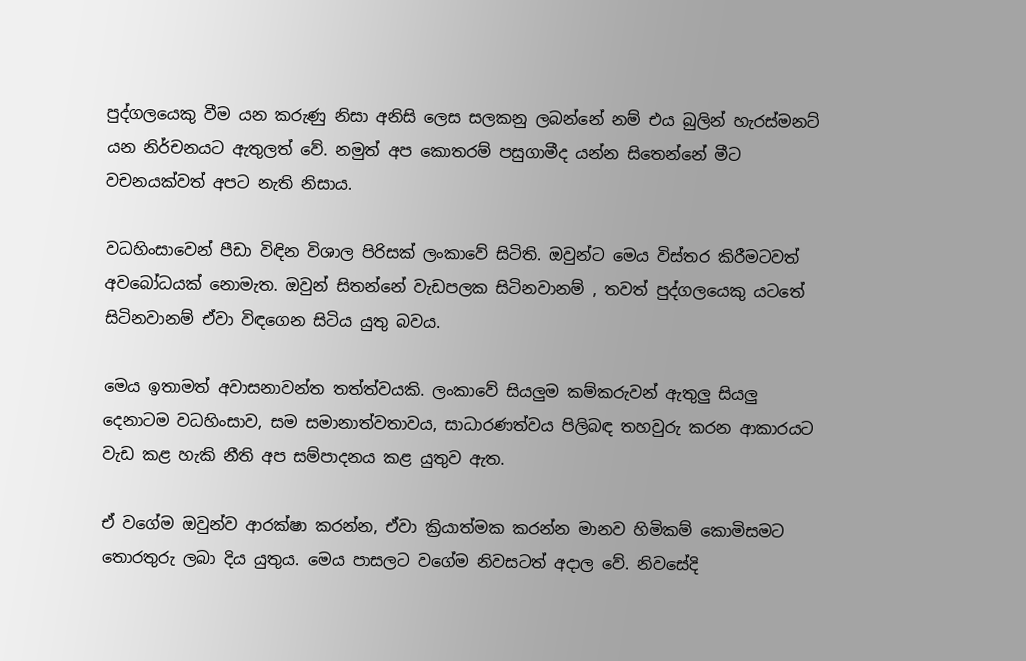පුද්ගලයෙකු වීම යන කරුණු නිසා අනිසි ලෙස සලකනු ලබන්නේ නම් එය බුලින් හැරස්මනට් යන නිර්චනයට ඇතුලත් වේ. නමුත් අප කොතරම් පසුගාමීද යන්න සිතෙන්නේ මීට වචනයක්වත් අපට නැති නිසාය.

වධහිංසාවෙන් පීඩා විඳින විශාල පිරිසක් ලංකාවේ සිටිති. ඔවුන්ට මෙය විස්තර කිරීමටවත් අවබෝධයක් නොමැත. ඔවුන් සිතන්නේ වැඩපලක සිටිනවානම් , තවත් පුද්ගලයෙකු යටතේ සිටිනවානම් ඒවා විඳගෙන සිටිය යුතු බවය.

මෙය ඉතාමත් අවාසනාවන්ත තත්ත්වයකි. ලංකාවේ සියලුම කම්කරුවන් ඇතුලු සියලු දෙනාටම වධහිංසාව, සම සමානාත්වතාවය, සාධාරණත්වය පිලිබඳ තහවුරු කරන ආකාරයට වැඩ කළ හැකි නීති අප සම්පාදනය කළ යුතුව ඇත.

ඒ වගේම ඔවුන්ව ආරක්ෂා කරන්න, ඒවා ක්‍රියාත්මක කරන්න මානව හිමිකම් කොමිසමට තොරතුරු ලබා දිය යුතුය. මෙය පාසලට වගේම නිවසටත් අදාල වේ. නිවසේදි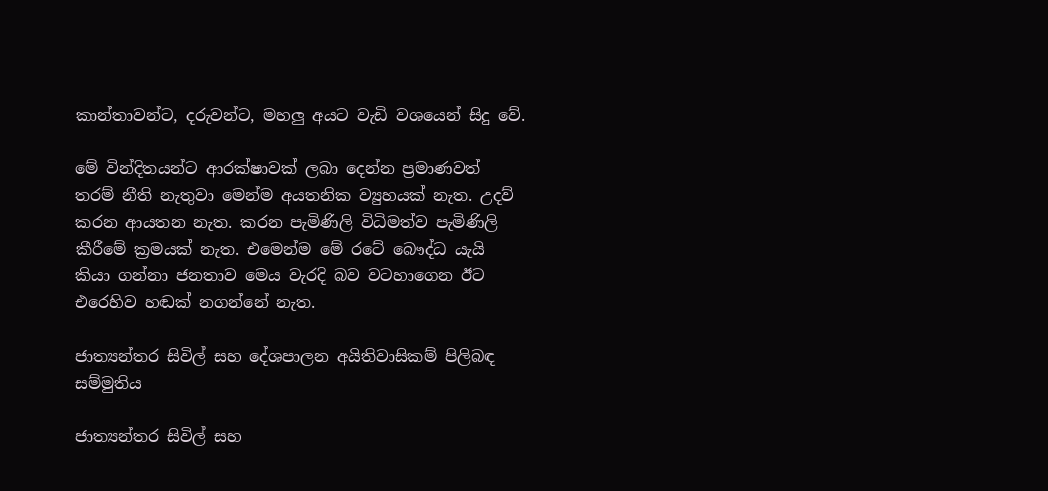කාන්තාවන්ට, දරුවන්ට, මහලු අයට වැඩි වශයෙන් සිදු වේ.

මේ වින්දිතයන්ට ආරක්ෂාවක් ලබා දෙන්න ප්‍රමාණවත් තරම් නීති නැතුවා මෙන්ම අයතනික ව්‍යුහයක් නැත. උදව් කරන ආයතන නැත. කරන පැමිණිලි විධිමත්ව පැමිණිලි කීරීමේ ක්‍රමයක් නැත. එමෙන්ම මේ රටේ බෞද්ධ යැයි කියා ගන්නා ජනතාව මෙය වැරදි බව වටහාගෙන ඊට එරෙහිව හඬක් නගන්නේ නැත.

ජාත්‍යන්තර සිවිල් සහ දේශපාලන අයිතිවාසිකම් පිලිබඳ සම්මුතිය

ජාත්‍යන්තර සිවිල් සහ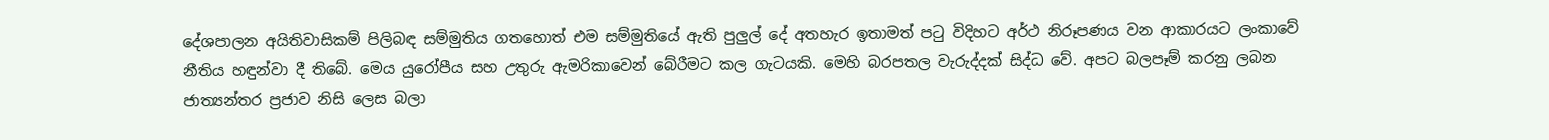දේශපාලන අයිතිවාසිකම් පිලිබඳ සම්මුතිය ගතහොත් එම සම්මුතියේ ඇති පුලුල් දේ අතහැර ඉතාමත් පටු විදිහට අර්ථ නිරූපණය වන ආකාරයට ලංකාවේ නීතිය හඳුන්වා දී තිබේ. මෙය යුරෝපීය සහ උතුරු ඇමරිකාවෙන් බේරීමට කල ගැටයකි. මෙහි බරපතල වැරුද්දක් සිද්ධ වේ. අපට බලපෑම් කරනු ලබන ජාත්‍යන්තර ප්‍රජාව නිසි ලෙස බලා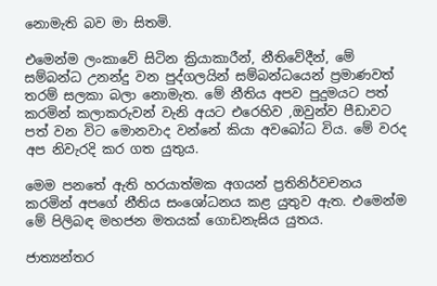නොමැති බව මා සිතමි.

එමෙන්ම ලංකාවේ සිටින ක්‍රියාකාරීන්, නීතිවේදීන්, මේ සම්බන්ධ උනන්දු වන පුද්ගලයින් සම්බන්ධයෙන් ප්‍රමාණවත් තරම් සලකා බලා නොමැත. මේ නීතිය අපව පුදුමයට පත් කරමින් කලාකරුවන් වැනි අයට එරෙහිව ,ඔවුන්ව පීඩාවට පත් වන විට මොනවාද වන්නේ කියා අවබෝධ විය. මේ වරද අප නිවැරදි කර ගත යුතුය.

මෙම පනතේ ඇති හරයාත්මක අගයන් ප්‍රතිනිර්වචනය කරමින් අපගේ නීතිය සංශෝධනය කළ යුතුව ඇත. එමෙන්ම මේ පිලිබඳ මහජන මතයක් ගොඩනැඝිය යුතය.

ජාත්‍යන්තර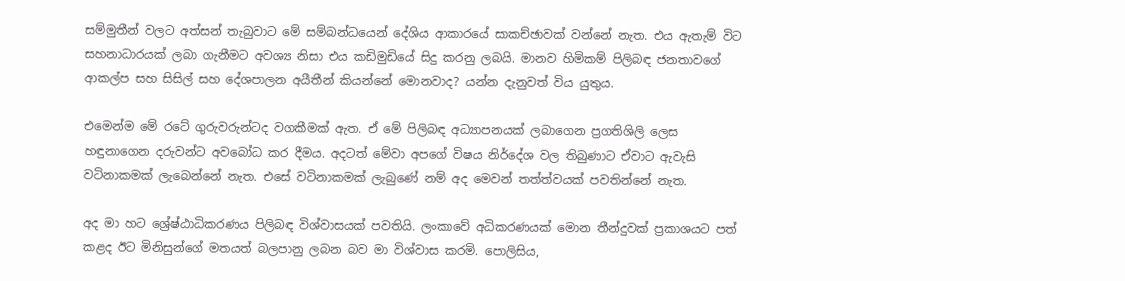සම්මුතීන් වලට අත්සන් තැබුවාට මේ සම්බන්ධයෙන් දේශිය ආකාරයේ සාකච්ඡාවක් වන්නේ නැත. එය ඇතැම් විට සහනාධාරයක් ලබා ගැනීමට අවශ්‍ය නිසා එය කඩිමුඩියේ සිදු කරනු ලබයි. මානව හිමිකම් පිලිබඳ ජනතාවගේ ආකල්ප සහ සිසිල් සහ දේශපාලන අයීතීන් කියන්නේ මොනවාද? යන්න දැනුවත් විය යුතුය.

එමෙන්ම මේ රටේ ගුරුවරුන්ටද වගකීමක් ඇත. ඒ මේ පිලිබඳ අධ්‍යාපනයක් ලබාගෙන ප්‍රගතිශිලි ලෙස හඳුනාගෙන දරුවන්ට අවබෝධ කර දීමය. අදටත් මේවා අපගේ විෂය නිර්දේශ වල තිබුණාට ඒවාට ඇවැසි වටිනාකමක් ලැබෙන්නේ නැත. එසේ වටිනාකමක් ලැබුණේ නම් අද මෙවන් තත්ත්වයක් පවතින්නේ නැත.

අද මා හට ශ්‍රේෂ්ඨාධිකරණය පිලිබඳ විශ්වාසයක් පවතියි. ලංකාවේ අධිකරණයක් මොන තීන්දුවක් ප්‍රකාශයට පත් කළද ඊට මිනිසුන්ගේ මතයත් බලපානු ලබන බව මා විශ්වාස කරමි. පොලිසිය,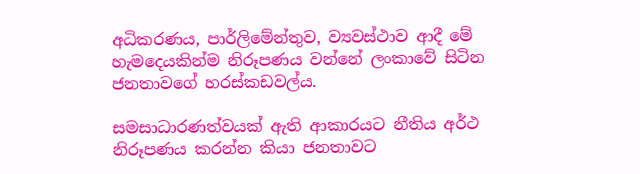අධිකරණය, පාර්ලිමේන්තුව, ව්‍යවස්ථාව ආදී මේ හැමදෙයකින්ම නිරූපණය වන්නේ ලංකාවේ සිටින ජනතාවගේ හරස්කඩවල්ය.

සමසාධාරණත්වයක් ඇති ආකාරයට නීතිය අර්ථ නිරූපණය කරන්න කියා ජනතාවට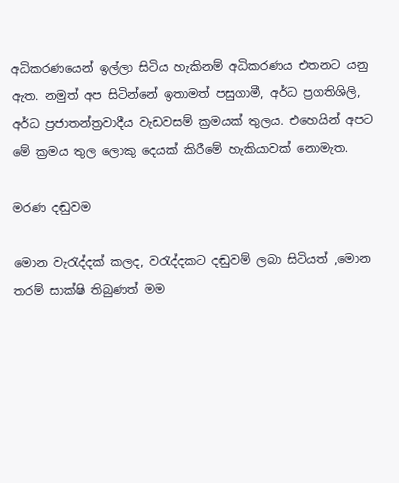අධිකරණයෙන් ඉල්ලා සිටිය හැකිනම් අධිකරණය එතනට යනු ඇත. නමුත් අප සිටින්නේ ඉතාමත් පසුගාමී, අර්ධ ප්‍රගතිශිලි, අර්ධ ප්‍රජාතන්ත්‍රවාදීය වැඩවසම් ක්‍රමයක් තුලය. එහෙයින් අපට මේ ක්‍රමය තුල ලොකු දෙයක් කිරීමේ හැකියාවක් නොමැත.

මරණ දඬුවම

මොන වැරැද්දක් කලද, වරැද්දකට දඬුවම් ලබා සිටියත් ,මොන තරම් සාක්ෂි තිබුණත් මම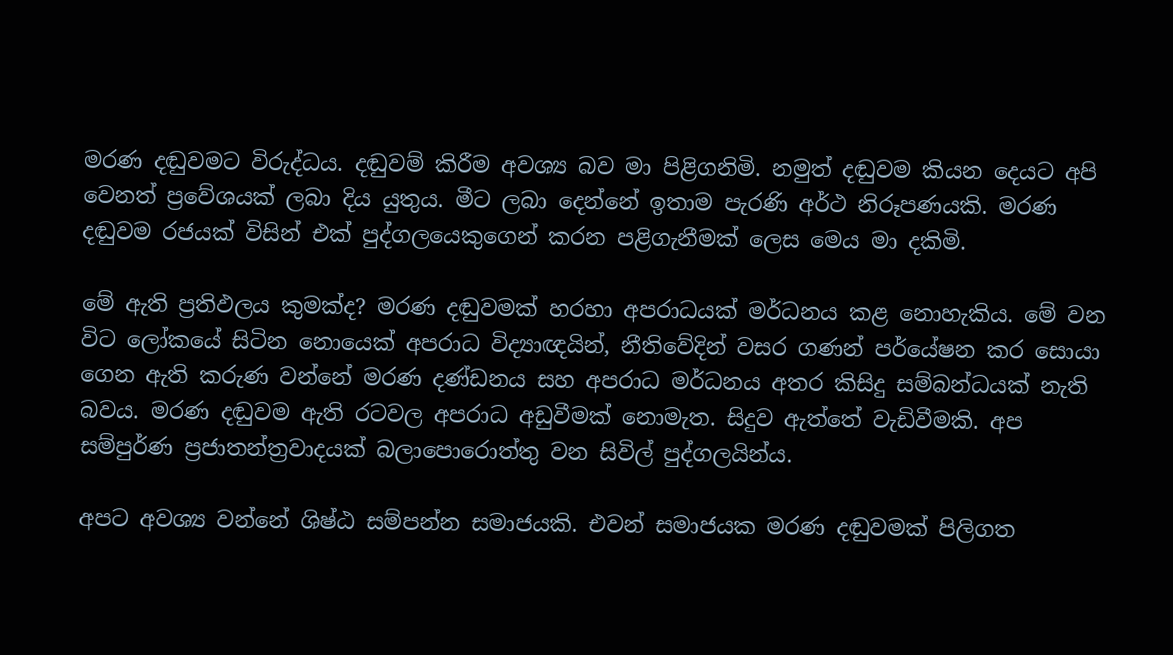මරණ දඬුවමට විරුද්ධය. දඬුවම් කිරීම අවශ්‍ය බව මා පිළිගනිමි. නමුත් දඬුවම කියන දෙයට අපි වෙනත් ප්‍රවේශයක් ලබා දිය යුතුය. මීට ලබා දෙන්නේ ඉතාම පැරණි අර්ථ නිරූපණයකි. මරණ දඬුවම රජයක් විසින් එක් පුද්ගලයෙකුගෙන් කරන පළිගැනීමක් ලෙස මෙය මා දකිමි.

මේ ඇති ප්‍රතිඵලය කුමක්ද? මරණ දඬුවමක් හරහා අපරාධයක් මර්ධනය කළ නොහැකිය. මේ වන විට ලෝකයේ සිටින නොයෙක් අපරාධ විද්‍යාඥයින්, නීතිවේදින් වසර ගණන් පර්යේෂන කර සොයා ගෙන ඇති කරුණ වන්නේ මරණ දණ්ඩනය සහ අපරාධ මර්ධනය අතර කිසිදු සම්බන්ධයක් නැති බවය. මරණ දඬුවම ඇති රටවල අපරාධ අඩුවීමක් නොමැත. සිදුව ඇත්තේ වැඩිවීමකි. අප සම්පුර්ණ ප්‍රජාතන්ත්‍රවාදයක් බලාපොරොත්තු වන සිවිල් පුද්ගලයින්ය.

අපට අවශ්‍ය වන්නේ ශිෂ්ඨ සම්පන්න සමාජයකි. එවන් සමාජයක මරණ දඬුවමක් පිලිගත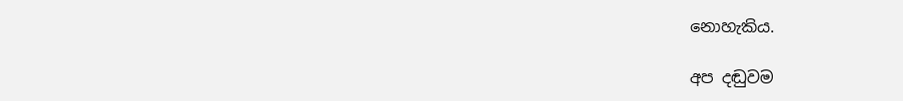නොහැකිය.

අප දඬුවම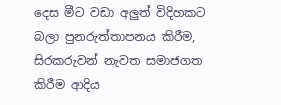දෙස මීට වඩා අලුත් විදිහකට බලා පුනරුත්තාපනය කිරීම, සිරකරුවන් නැවත සමාජගත කිරීම ආදිය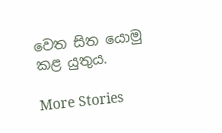වෙත සිත යොමු කළ යුතුය.

More Stories